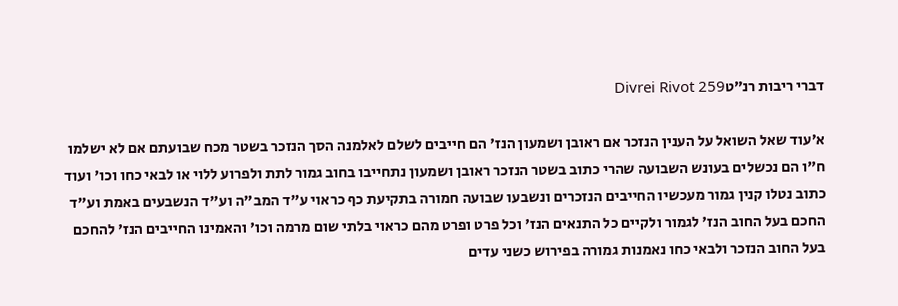דברי ריבות רנ״טDivrei Rivot 259

א׳עוד שאל השואל על הענין הנזכר אם ראובן ושמעון הנז' הם חייבים לשלם לאלמנה הסך הנזכר בשטר מכח שבועתם אם לא ישלמו ח"ו הם נכשלים בעונש השבועה שהרי כתוב בשטר הנזכר ראובן ושמעון נתחייבו בחוב גמור לתת ולפרוע ללוי או לבאי כחו וכו' ועוד כתוב נטלו קנין גמור מעכשיו החייבים הנזכרים ונשבעו שבועה חמורה בתקיעת כף כראוי ע"ד המב"ה וע"ד הנשבעים באמת וע"ד החכם בעל החוב הנז' לגמור ולקיים כל התנאים הנז' וכל פרט ופרט מהם כראוי בלתי שום מרמה וכו' והאמינו החייבים הנז' להחכם בעל החוב הנזכר ולבאי כחו נאמנות גמורה בפירוש כשני עדים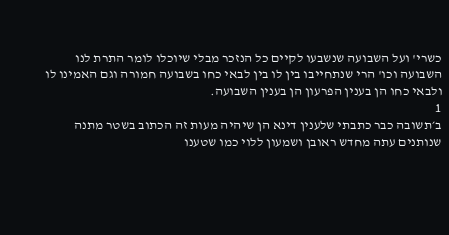כשרי' ועל השבועה שנשבעו לקיים כל הנזכר מבלי שיוכלו לומר התרת לנו השבועה וכו' הרי שנתחייבו בין לו בין לבאי כחו בשבועה חמורה וגם האמינו לו ולבאי כחו הן בענין הפרעון הן בענין השבועה.
1
ב׳תשובה כבר כתבתי שלענין דינא הן שיהיה מעות זה הכתוב בשטר מתנה שנותנים עתה מחדש ראובן ושמעון ללוי כמו שטענו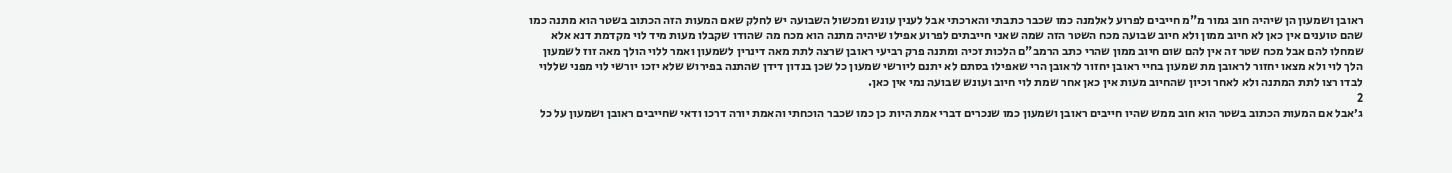ראובן ושמעון הן שיהיה חוב גמור מ"מ חייבים לפרוע לאלמנה כמו שכבר כתבתי והארכתי אבל לענין עונש ומכשול השבועה יש לחלק שאם המעות הזה הכתוב בשטר הוא מתנה כמו שהם טוענים אין כאן לא חיוב ממון ולא חיוב שבועה מכח השטר הזה שמה שאני חייבתים לפרוע אפילו שיהיה מתנה הוא מכח מה שהודו שקבלו מעות מיד לוי מקדמת דנא אלא שמחלו להם אבל מכח שטר זה אין להם שום חיוב ממון שהרי כתב הרמב"ם הלכות זכיה ומתנה פרק רביעי ראובן שרצה לתת מאה דינרין לשמעון ואמר ללוי הולך מאה זוז לשמעון הלך לוי ולא מצאו יחזור לראובן מת שמעון בחיי ראובן יחזור לראובן הרי שאפילו בסתם לא יתנם ליורשי שמעון כל שכן בנדון דידן שהתנה בפירוש שלא יזכו יורשי לוי מפני שללוי לבדו רצו לתת המתנה ולא לאחר וכיון שהחיוב מעות אין כאן אחר שמת לוי חיוב ועונש שבועה נמי אין כאן.
2
ג׳אבל אם המעות הכתוב בשטר הוא חוב ממש שהיו חייבים ראובן ושמעון כמו שנכרים דברי אמת היות כן כמו שכבר הוכחתי והאמת יורה דרכו ודאי שחייבים ראובן ושמעון על כל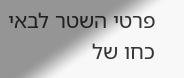פרטי השטר לבאי כחו של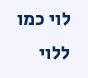לוי כמו ללוי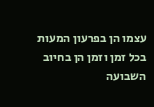עצמו הן בפרעון המעות בכל זמן וזמן הן בחיוב השבועה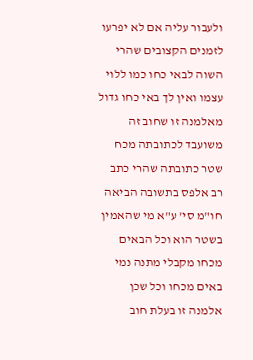ולעבור עליה אם לא יפרעו לזמנים הקצובים שהרי השוה לבאי כחו כמו ללוי עצמו ואין לך באי כחו גדול מאלמנה זו שחוב זה משועבד לכתובתה מכח שטר כתובתה שהרי כתב רב אלפס בתשובה הביאה חו"מ סי' ע"א מי שהאמין בשטר הוא וכל הבאים מכחו מקבלי מתנה נמי באים מכחו וכל שכן אלמנה זו בעלת חוב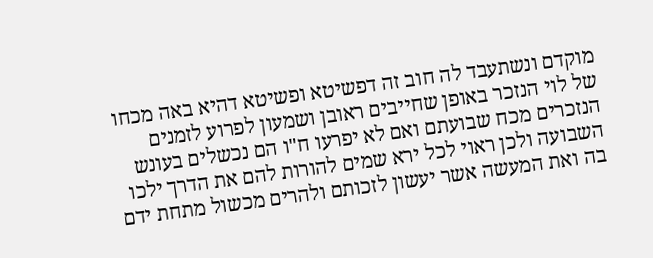מוקדם ונשתעבד לה חוב זה דפשיטא ופשיטא דהיא באה מכחו של לוי הנזכר באופן שחייבים ראובן ושמעון לפרוע לזמנים הנזכרים מכח שבועתם ואם לא יפרעו ח"ו הם נכשלים בעונש השבועה ולכן ראוי לכל ירא שמים להורות להם את הדרך ילכו בה ואת המעשה אשר יעשון לזכותם ולהרים מכשול מתחת ידם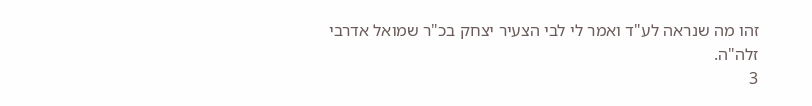זהו מה שנראה לע"ד ואמר לי לבי הצעיר יצחק בכ"ר שמואל אדרבי זלה"ה.
3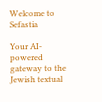Welcome to Sefastia

Your AI-powered gateway to the Jewish textual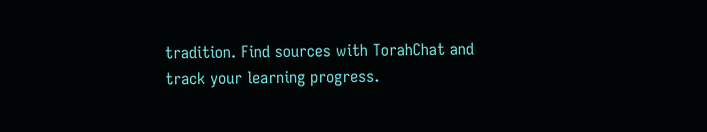tradition. Find sources with TorahChat and track your learning progress.